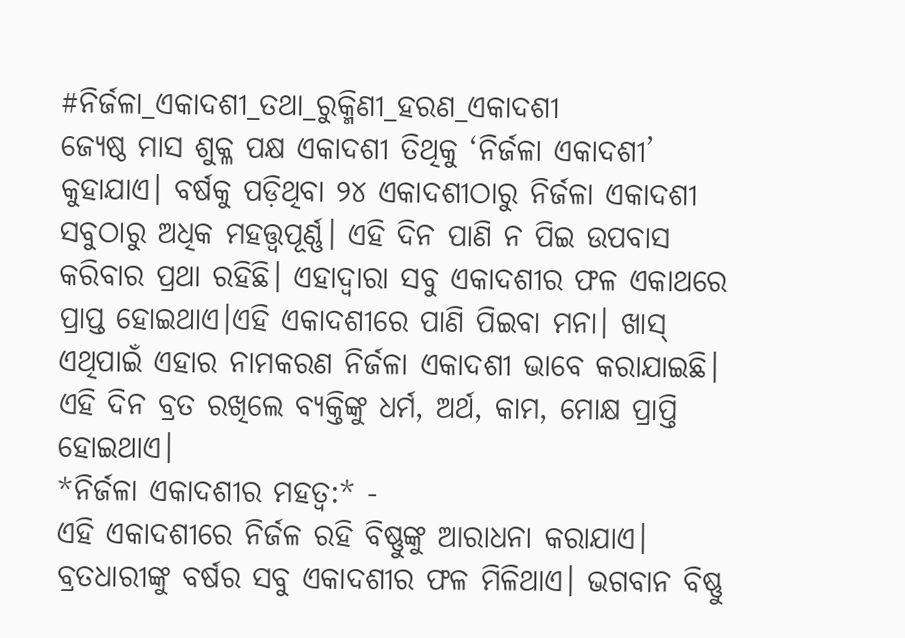#ନିର୍ଜଳା_ଏକାଦଶୀ_ତଥା_ରୁକ୍ମିଣୀ_ହରଣ_ଏକାଦଶୀ
ଜ୍ୟେଷ୍ଠ ମାସ ଶୁକ୍ଳ ପକ୍ଷ ଏକାଦଶୀ ତିଥିକୁ ‘ନିର୍ଜଳା ଏକାଦଶୀ’ କୁହାଯାଏ। ବର୍ଷକୁ ପଡ଼ିଥିବା ୨୪ ଏକାଦଶୀଠାରୁ ନିର୍ଜଳା ଏକାଦଶୀ ସବୁଠାରୁ ଅଧିକ ମହତ୍ତ୍ୱପୂର୍ଣ୍ଣ। ଏହି ଦିନ ପାଣି ନ ପିଇ ଉପବାସ କରିବାର ପ୍ରଥା ରହିଛି। ଏହାଦ୍ୱାରା ସବୁ ଏକାଦଶୀର ଫଳ ଏକାଥରେ ପ୍ରାପ୍ତ ହୋଇଥାଏ।ଏହି ଏକାଦଶୀରେ ପାଣି ପିଇବା ମନା। ଖାସ୍ ଏଥିପାଇଁ ଏହାର ନାମକରଣ ନିର୍ଜଳା ଏକାଦଶୀ ଭାବେ କରାଯାଇଛି। ଏହି ଦିନ ବ୍ରତ ରଖିଲେ ବ୍ୟକ୍ତିଙ୍କୁ ଧର୍ମ, ଅର୍ଥ, କାମ, ମୋକ୍ଷ ପ୍ରାପ୍ତି ହୋଇଥାଏ।
*ନିର୍ଜଳା ଏକାଦଶୀର ମହତ୍ୱ:* -
ଏହି ଏକାଦଶୀରେ ନିର୍ଜଳ ରହି ବିଷ୍ଣୁଙ୍କୁ ଆରାଧନା କରାଯାଏ। ବ୍ରତଧାରୀଙ୍କୁ ବର୍ଷର ସବୁ ଏକାଦଶୀର ଫଳ ମିଳିଥାଏ। ଭଗବାନ ବିଷ୍ଣୁ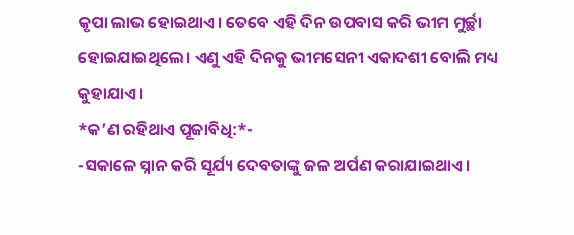କୃପା ଲାଭ ହୋଇଥାଏ। ତେବେ ଏହି ଦିନ ଉପବାସ କରି ଭୀମ ମୁର୍ଚ୍ଛା ହୋଇଯାଇଥିଲେ। ଏଣୁ ଏହି ଦିନକୁ ଭୀମସେନୀ ଏକାଦଶୀ ବୋଲି ମଧ୍ୟ କୁହାଯାଏ।
*କ’ଣ ରହିଥାଏ ପୂଜାବିଧି:*-
-ସକାଳେ ସ୍ନାନ କରି ସୂର୍ଯ୍ୟ ଦେବତାଙ୍କୁ ଜଳ ଅର୍ପଣ କରାଯାଇଥାଏ।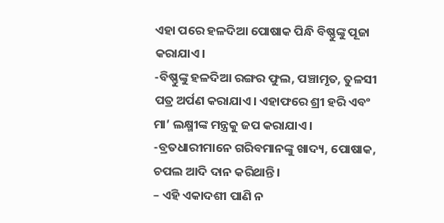ଏହା ପରେ ହଳଦିଆ ପୋଷାକ ପିନ୍ଧି ବିଷ୍ଣୁଙ୍କୁ ପୂଜା କରାଯାଏ।
-ବିଷ୍ଣୁଙ୍କୁ ହଳଦିଆ ରଙ୍ଗର ଫୁଲ, ପଞ୍ଚାମୃତ, ତୁଳସୀ ପତ୍ର ଅର୍ପଣ କରାଯାଏ। ଏହାଫରେ ଶ୍ରୀ ହରି ଏବଂ ମା’ ଲକ୍ଷ୍ମୀଙ୍କ ମନ୍ତ୍ରକୁ ଜପ କରାଯାଏ।
-ବ୍ରତଧାରୀମାନେ ଗରିବମାନଙ୍କୁ ଖାଦ୍ୟ, ପୋଷାକ, ଚପଲ ଆଦି ଦାନ କରିଥାନ୍ତି।
– ଏହି ଏକାଦଶୀ ପାଣି ନ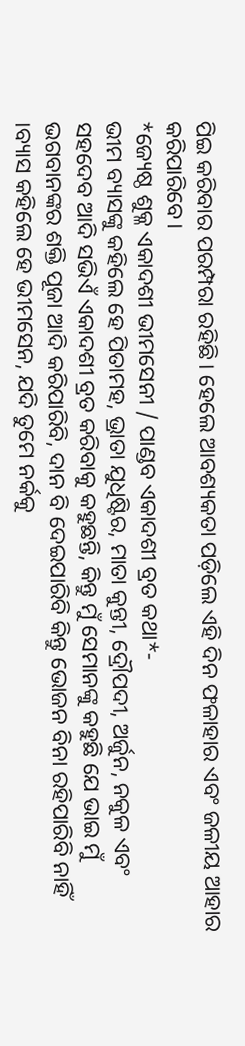ପିଇ କରିବାର ପରମ୍ପରା ରହିଛି। ହେଲେ ଆବଶ୍ୟକତା ପଡ଼ିଲେ ଏହି ଦିନ ଫଳାହାର ଏବଂ ଜଳୀୟ ଆହାର କରିପାରିବେ।
*ଜ୍ୟେଷ୍ଠ ଶୁକ୍ଳ ଏକାଦଶୀ ଭୀମସେନୀ / ପାଣ୍ଡବ ଏକାଦଶୀ ବ୍ରତ କଥା*-
ଭୀମ ବ୍ୟାସଙ୍କୁ କହିଲେ ହେ ପିତାମହ, ଭ୍ରାତା ଯୁଧିଷ୍ଟିର, ମାତା କୁନ୍ତୀ, ଦ୍ରୌପଦୀ, ଅର୍ଜୁନ, ନକୁଳ ଏବଂ ସହଦେବ ଆଦି ସଭିଏଁ ଏକାଦଶୀ ବ୍ରତ କରିବାକୁ କହୁଛନ୍ତି, କିନ୍ତୁ ମୁଁ ସେମାନଙ୍କୁ କହୁଛି ଯେ ଭାଇ ମୁଁ ଭଗବାନଙ୍କର ଶକ୍ତି ପୂଜା ଆଦି କରିପାରିବି, ଦାନ ବି ଦେଇପାରିବି କିନ୍ତୁ ଭୋଜନ ବିନା ରହିପାରିବି ନାହିଁ ।ବ୍ୟାସ କହିଲେ ହେ ଭୀମସେନ, ଯଦି ତୁମେ ନର୍କକୁ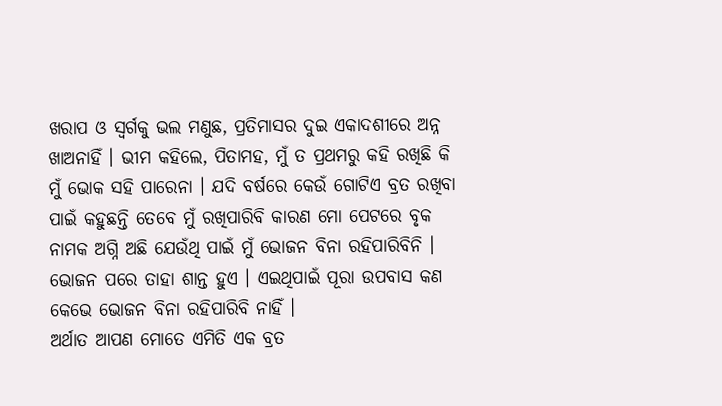ଖରାପ ଓ ସ୍ୱର୍ଗକୁ ଭଲ ମଣୁଛ, ପ୍ରତିମାସର ଦୁଇ ଏକାଦଶୀରେ ଅନ୍ନ ଖାଅନାହିଁ । ଭୀମ କହିଲେ, ପିତାମହ, ମୁଁ ତ ପ୍ରଥମରୁ କହି ରଖିଛି କି ମୁଁ ଭୋକ ସହି ପାରେନା । ଯଦି ବର୍ଷରେ କେଉଁ ଗୋଟିଏ ବ୍ରତ ରଖିବା ପାଇଁ କହୁଛନ୍ତି ତେବେ ମୁଁ ରଖିପାରିବି କାରଣ ମୋ ପେଟରେ ବୃକ ନାମକ ଅଗ୍ନି ଅଛି ଯେଉଁଥି ପାଇଁ ମୁଁ ଭୋଜନ ବିନା ରହିପାରିବିନି । ଭୋଜନ ପରେ ତାହା ଶାନ୍ତ ହୁଏ । ଏଇଥିପାଇଁ ପୂରା ଉପବାସ କଣ କେଭେ ଭୋଜନ ବିନା ରହିପାରିବି ନାହିଁ ।
ଅର୍ଥାତ ଆପଣ ମୋତେ ଏମିତି ଏକ ବ୍ରତ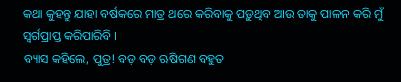କଥା କୁହନ୍ତୁ ଯାହା ବର୍ଷକରେ ମାତ୍ର ଥରେ କରିବାକୁ ପଡ଼ୁଥିବ ଆଉ ତାକୁ ପାଳନ କରି ମୁଁ ସ୍ୱର୍ଗପ୍ରାପ୍ତ କରିପାରିବି ।
ବ୍ୟାସ କହିଲେ, ପୁତ୍ର! ବଡ଼ ବଡ଼ ଋଷିଗଣ ବହୁତ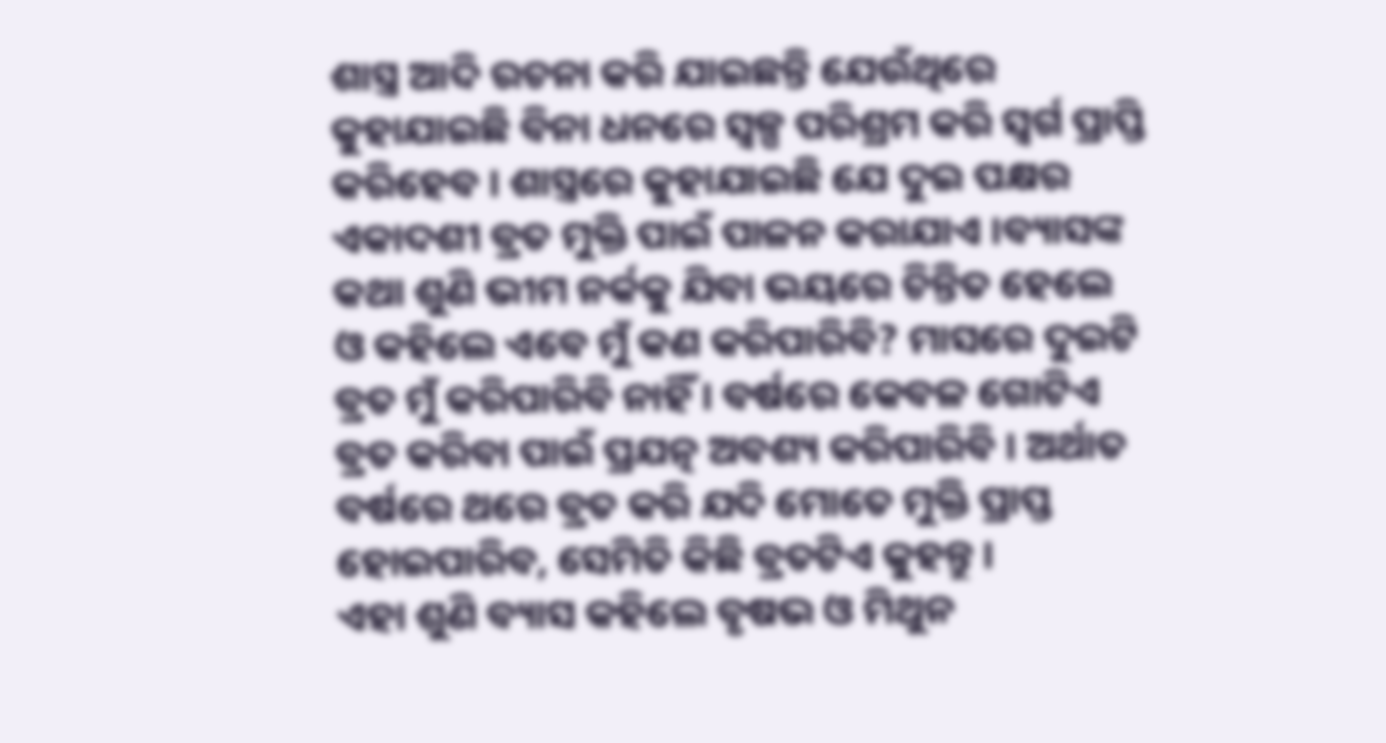ଶାସ୍ତ୍ର ଆଦି ରଚନା କରି ଯାଇଛନ୍ତି ଯେଉଁଥିରେ କୁହାଯାଇଛି ବିନା ଧନରେ ସ୍ୱଳ୍ପ ପରିଶ୍ରମ କରି ସ୍ୱର୍ଗ ପ୍ରାପ୍ତି କରିହେବ । ଶାସ୍ତ୍ରରେ କୁହାଯାଇଛି ଯେ ଦୁଇ ପକ୍ଷର ଏକାଦଶୀ ବ୍ରତ ମୁକ୍ତି ପାଇଁ ପାଳନ କରାଯାଏ ।ବ୍ୟାସଙ୍କ କଥା ଶୁଣି ଭୀମ ନର୍କକୁ ଯିବା ଭୟରେ ଚିନ୍ତିତ ହେଲେ ଓ କହିଲେ ଏବେ ମୁଁ କଣ କରିପାରିବି? ମାସରେ ଦୁଇଟି ବ୍ରତ ମୁଁ କରିପାରିବି ନାହିଁ । ବର୍ଷରେ କେବଳ ଗୋଟିଏ ବ୍ରତ କରିବା ପାଇଁ ପ୍ରଯତ୍ନ ଅବଶ୍ୟ କରିପାରିବି । ଅର୍ଥାତ ବର୍ଷରେ ଥରେ ବ୍ରତ କରି ଯଦି ମୋତେ ମୁକ୍ତି ପ୍ରାପ୍ତ ହୋଇପାରିବ, ସେମିତି କିଛି ବ୍ରତଟିଏ କୁହନ୍ତୁ ।
ଏହା ଶୁଣି ବ୍ୟାସ କହିଲେ ବୃଷଭ ଓ ମିଥୁନ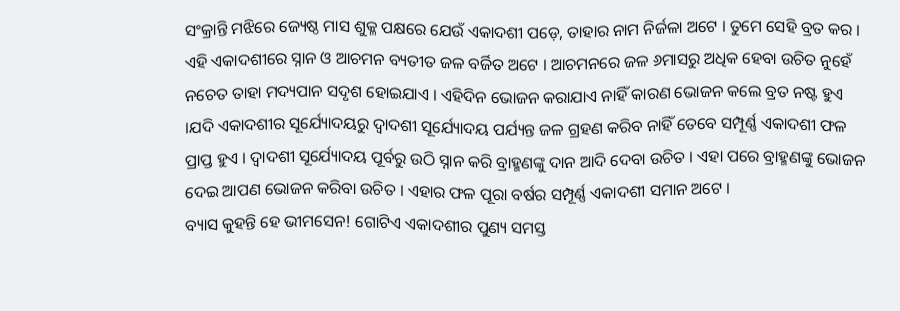ସଂକ୍ରାନ୍ତି ମଝିରେ ଜ୍ୟେଷ୍ଠ ମାସ ଶୁକ୍ଳ ପକ୍ଷରେ ଯେଉଁ ଏକାଦଶୀ ପଡ଼େ, ତାହାର ନାମ ନିର୍ଜଳା ଅଟେ । ତୁମେ ସେହି ବ୍ରତ କର । ଏହି ଏକାଦଶୀରେ ସ୍ନାନ ଓ ଆଚମନ ବ୍ୟତୀତ ଜଳ ବର୍ଜିତ ଅଟେ । ଆଚମନରେ ଜଳ ୬ମାସରୁ ଅଧିକ ହେବା ଉଚିତ ନୁହେଁ ନଚେତ ତାହା ମଦ୍ୟପାନ ସଦୃଶ ହୋଇଯାଏ । ଏହିଦିନ ଭୋଜନ କରାଯାଏ ନାହିଁ କାରଣ ଭୋଜନ କଲେ ବ୍ରତ ନଷ୍ଟ ହୁଏ ।ଯଦି ଏକାଦଶୀର ସୂର୍ଯ୍ୟୋଦୟରୁ ଦ୍ୱାଦଶୀ ସୂର୍ଯ୍ୟୋଦୟ ପର୍ଯ୍ୟନ୍ତ ଜଳ ଗ୍ରହଣ କରିବ ନାହିଁ ତେବେ ସମ୍ପୂର୍ଣ୍ଣ ଏକାଦଶୀ ଫଳ ପ୍ରାପ୍ତ ହୁଏ । ଦ୍ୱାଦଶୀ ସୂର୍ଯ୍ୟୋଦୟ ପୂର୍ବରୁ ଉଠି ସ୍ନାନ କରି ବ୍ରାହ୍ମଣଙ୍କୁ ଦାନ ଆଦି ଦେବା ଉଚିତ । ଏହା ପରେ ବ୍ରାହ୍ମଣଙ୍କୁ ଭୋଜନ ଦେଇ ଆପଣ ଭୋଜନ କରିବା ଉଚିତ । ଏହାର ଫଳ ପୂରା ବର୍ଷର ସମ୍ପୂର୍ଣ୍ଣ ଏକାଦଶୀ ସମାନ ଅଟେ ।
ବ୍ୟାସ କୁହନ୍ତି ହେ ଭୀମସେନ! ଗୋଟିଏ ଏକାଦଶୀର ପୁଣ୍ୟ ସମସ୍ତ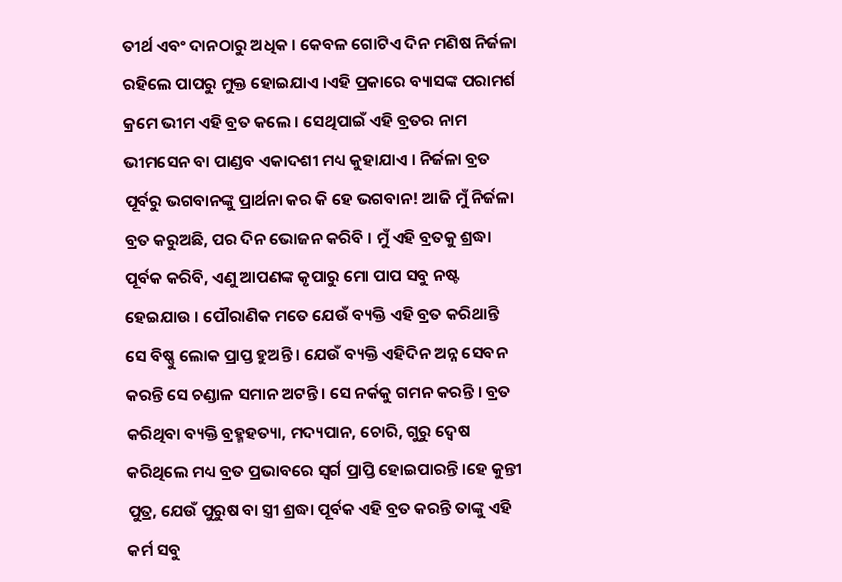ତୀର୍ଥ ଏବଂ ଦାନଠାରୁ ଅଧିକ । କେବଳ ଗୋଟିଏ ଦିନ ମଣିଷ ନିର୍ଜଳା ରହିଲେ ପାପରୁ ମୁକ୍ତ ହୋଇଯାଏ ।ଏହି ପ୍ରକାରେ ବ୍ୟାସଙ୍କ ପରାମର୍ଶ କ୍ରମେ ଭୀମ ଏହି ବ୍ରତ କଲେ । ସେଥିପାଇଁ ଏହି ବ୍ରତର ନାମ ଭୀମସେନ ବା ପାଣ୍ଡବ ଏକାଦଶୀ ମଧ୍ୟ କୁହାଯାଏ । ନିର୍ଜଳା ବ୍ରତ ପୂର୍ବରୁ ଭଗବାନଙ୍କୁ ପ୍ରାର୍ଥନା କର କି ହେ ଭଗବାନ! ଆଜି ମୁଁ ନିର୍ଜଳା ବ୍ରତ କରୁଅଛି, ପର ଦିନ ଭୋଜନ କରିବି । ମୁଁ ଏହି ବ୍ରତକୁ ଶ୍ରଦ୍ଧା ପୂର୍ବକ କରିବି, ଏଣୁ ଆପଣଙ୍କ କୃପାରୁ ମୋ ପାପ ସବୁ ନଷ୍ଟ ହେଇଯାଉ । ପୌରାଣିକ ମତେ ଯେଉଁ ବ୍ୟକ୍ତି ଏହି ବ୍ରତ କରିଥାନ୍ତି ସେ ବିଷ୍ଣୁ ଲୋକ ପ୍ରାପ୍ତ ହୁଅନ୍ତି । ଯେଉଁ ବ୍ୟକ୍ତି ଏହିଦିନ ଅନ୍ନ ସେବନ କରନ୍ତି ସେ ଚଣ୍ଡାଳ ସମାନ ଅଟନ୍ତି । ସେ ନର୍କକୁ ଗମନ କରନ୍ତି । ବ୍ରତ କରିଥିବା ବ୍ୟକ୍ତି ବ୍ରହ୍ମହତ୍ୟା, ମଦ୍ୟପାନ, ଚୋରି, ଗୁରୁ ଦ୍ଵେଷ କରିଥିଲେ ମଧ୍ୟ ବ୍ରତ ପ୍ରଭାବରେ ସ୍ୱର୍ଗ ପ୍ରାପ୍ତି ହୋଇପାରନ୍ତି ।ହେ କୁନ୍ତୀ ପୁତ୍ର, ଯେଉଁ ପୁରୁଷ ବା ସ୍ତ୍ରୀ ଶ୍ରଦ୍ଧା ପୂର୍ବକ ଏହି ବ୍ରତ କରନ୍ତି ତାଙ୍କୁ ଏହି କର୍ମ ସବୁ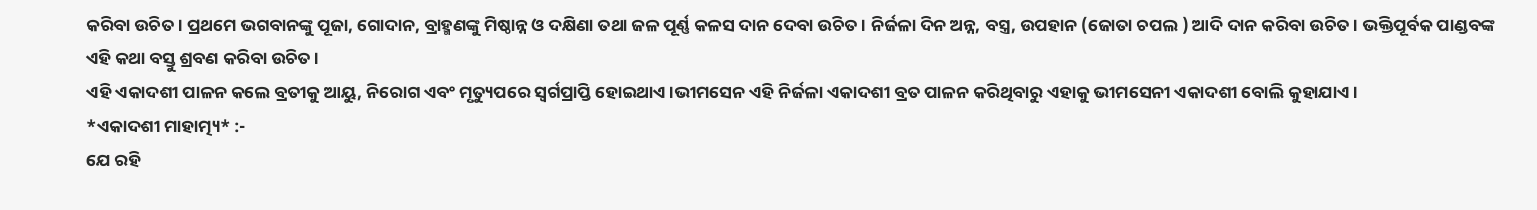କରିବା ଉଚିତ । ପ୍ରଥମେ ଭଗବାନଙ୍କୁ ପୂଜା, ଗୋଦାନ, ବ୍ରାହ୍ମଣଙ୍କୁ ମିଷ୍ଠାନ୍ନ ଓ ଦକ୍ଷିଣା ତଥା ଜଳ ପୂର୍ଣ୍ଣ କଳସ ଦାନ ଦେବା ଉଚିତ । ନିର୍ଜଳା ଦିନ ଅନ୍ନ, ବସ୍ତ୍ର, ଉପହାନ (ଜୋତା ଚପଲ ) ଆଦି ଦାନ କରିବା ଉଚିତ । ଭକ୍ତିପୂର୍ବକ ପାଣ୍ଡବଙ୍କ ଏହି କଥା ବସ୍ତୁ ଶ୍ରବଣ କରିବା ଉଚିତ ।
ଏହି ଏକାଦଶୀ ପାଳନ କଲେ ବ୍ରତୀକୁ ଆୟୁ, ନିରୋଗ ଏବଂ ମୃତ୍ୟୁପରେ ସ୍ୱର୍ଗପ୍ରାପ୍ତି ହୋଇଥାଏ ।ଭୀମସେନ ଏହି ନିର୍ଜଳା ଏକାଦଶୀ ବ୍ରତ ପାଳନ କରିଥିବାରୁ ଏହାକୁ ଭୀମସେନୀ ଏକାଦଶୀ ବୋଲି କୁହାଯାଏ ।
*ଏକାଦଶୀ ମାହାତ୍ମ୍ୟ* :-
ଯେ ରହି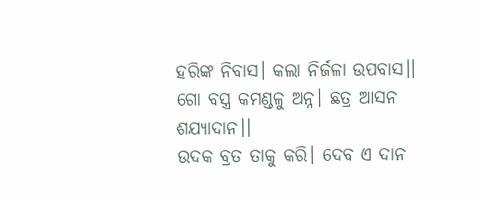ହରିଙ୍କ ନିବାସ। କଲା ନିର୍ଜଳା ଉପବାସ।।
ଗୋ ବସ୍ତ୍ର କମଣ୍ଡଳୁ ଅନ୍ନ। ଛତ୍ର ଆସନ ଶଯ୍ୟାଦାନ।।
ଉଦକ ବ୍ରତ ତାକୁ କରି। ଦେବ ଏ ଦାନ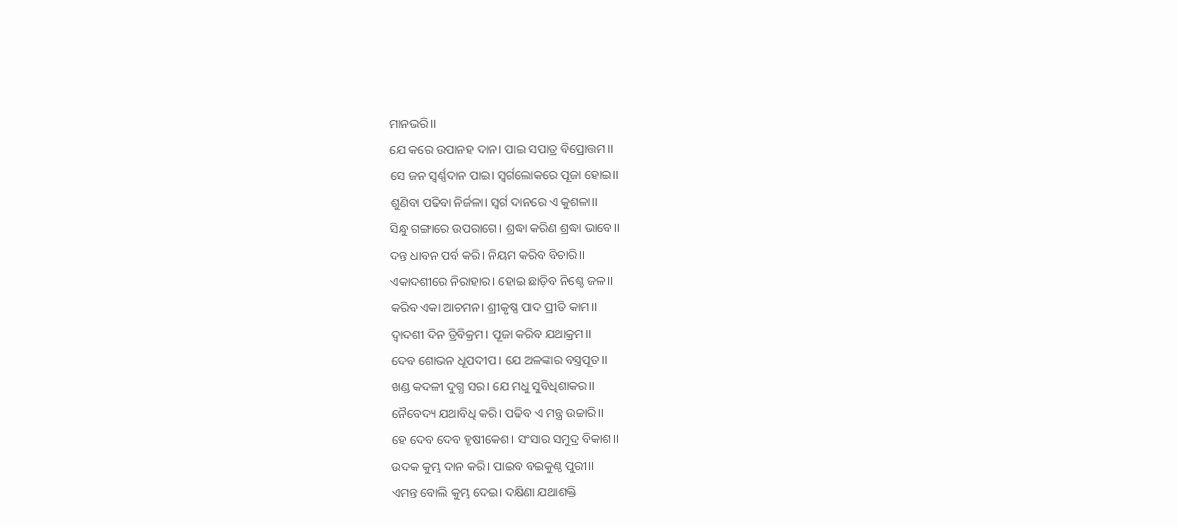ମାନଭରି।।
ଯେ କରେ ଉପାନହ ଦାନ। ପାଇ ସପାତ୍ର ବିପ୍ରୋତ୍ତମ।।
ସେ ଜନ ସ୍ୱର୍ଣ୍ଣଦାନ ପାଇ। ସ୍ୱର୍ଗଲୋକରେ ପୂଜା ହୋଇ।।
ଶୁଣିବା ପଢିବା ନିର୍ଜଳା। ସ୍ୱର୍ଗ ଦାନରେ ଏ କୁଶଳା।।
ସିନ୍ଧୁ ଗଙ୍ଗାରେ ଉପରାଗେ। ଶ୍ରଦ୍ଧା କରିଣ ଶ୍ରଦ୍ଧା ଭାବେ।।
ଦନ୍ତ ଧାବନ ପର୍ବ କରି। ନିୟମ କରିବ ବିଚାରି।।
ଏକାଦଶୀରେ ନିରାହାର। ହୋଇ ଛାଡ଼ିବ ନିଶ୍ଚେ ଜଳ।।
କରିବ ଏକା ଆଚମନ। ଶ୍ରୀକୃଷ୍ଣ ପାଦ ପ୍ରୀତି କାମ।।
ଦ୍ୱାଦଶୀ ଦିନ ତ୍ରିବିକ୍ରମ। ପୂଜା କରିବ ଯଥାକ୍ରମ।।
ଦେବ ଶୋଭନ ଧୂପଦୀପ। ଯେ ଅଳଙ୍କାର ବସ୍ତ୍ରପୂତ।।
ଖଣ୍ଡ କଦଳୀ ଦୁଗ୍ଧ ସର। ଯେ ମଧୁ ସୁବିଧିଶାକର।।
ନୈବେଦ୍ୟ ଯଥାବିଧି କରି। ପଢିବ ଏ ମନ୍ତ୍ର ଉଚ୍ଚାରି।।
ହେ ଦେବ ଦେବ ହୃଷୀକେଶ। ସଂସାର ସମୁଦ୍ର ବିକାଶ।।
ଉଦକ କୁମ୍ଭ ଦାନ କରି। ପାଇବ ବଇକୁଣ୍ଠ ପୁରୀ।।
ଏମନ୍ତ ବୋଲି କୁମ୍ଭ ଦେଇ। ଦକ୍ଷିଣା ଯଥାଶକ୍ତି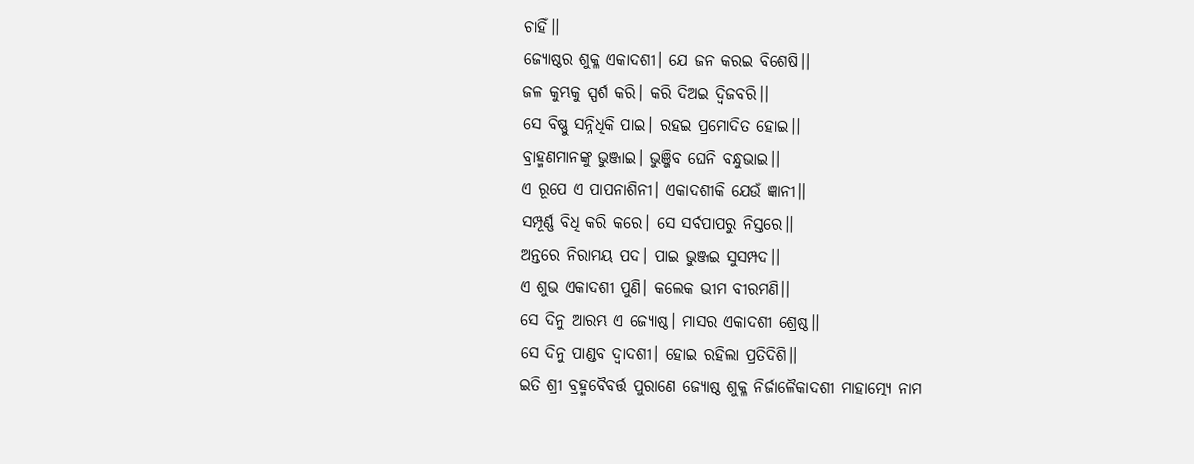ଚାହିଁ।।
ଜ୍ୟୋଷ୍ଠର ଶୁକ୍ଳ ଏକାଦଶୀ। ଯେ ଜନ କରଇ ବିଶେଷି।।
ଜଳ କୁମ୍ଭକୁ ସ୍ପର୍ଶ କରି। କରି ଦିଅଇ ଦ୍ୱିଜବରି।।
ସେ ବିଷ୍ଣୁ ସନ୍ନିଧିକି ପାଇ। ରହଇ ପ୍ରମୋଦିତ ହୋଇ।।
ବ୍ରାହ୍ମଣମାନଙ୍କୁ ଭୁଞ୍ଜାଇ। ଭୁଞ୍ଜିବ ଘେନି ବନ୍ଧୁଭାଇ।।
ଏ ରୂପେ ଏ ପାପନାଶିନୀ। ଏକାଦଶୀକି ଯେଉଁ ଜ୍ଞାନୀ।।
ସମ୍ପୂର୍ଣ୍ଣ ବିଧି କରି କରେ। ସେ ସର୍ବପାପରୁ ନିସ୍ତରେ।।
ଅନ୍ତରେ ନିରାମୟ ପଦ। ପାଇ ଭୁଞ୍ଜଇ ସୁସମ୍ପଦ।।
ଏ ଶୁଭ ଏକାଦଶୀ ପୁଣି। କଲେକ ଭୀମ ବୀରମଣି।।
ସେ ଦିନୁ ଆରମ୍ଭ ଏ ଜ୍ୟୋଷ୍ଠ। ମାସର ଏକାଦଶୀ ଶ୍ରେଷ୍ଠ।।
ସେ ଦିନୁ ପାଣ୍ଡବ ଦ୍ୱାଦଶୀ। ହୋଇ ରହିଲା ପ୍ରତିଦିଶି।।
ଇତି ଶ୍ରୀ ବ୍ରହ୍ମବୈବର୍ତ୍ତ ପୁରାଣେ ଜ୍ୟୋଷ୍ଠ ଶୁକ୍ଳ ନିର୍ଜାଳୈକାଦଶୀ ମାହାତ୍ମ୍ୟେ ନାମ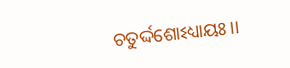ଚତୁର୍ଦ୍ଦଶୋଽଧ୍ୟାୟଃ।।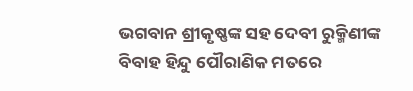ଭଗବାନ ଶ୍ରୀକୃଷ୍ଣଙ୍କ ସହ ଦେବୀ ରୁକ୍ମିଣୀଙ୍କ ବିବାହ ହିନ୍ଦୁ ପୌରାଣିକ ମତରେ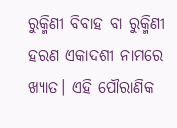ରୁକ୍ମିଣୀ ବିବାହ ବା ରୁକ୍ମିଣୀ ହରଣ ଏକାଦଶୀ ନାମରେ ଖ୍ୟାତ। ଏହି ପୌରାଣିକ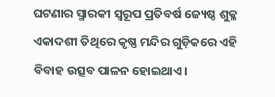ଘଟଣାର ସ୍ମାରକୀ ସ୍ୱରୂପ ପ୍ରତିବର୍ଷ ଜ୍ୟେଷ୍ଠ ଶୁକ୍ଳ ଏକାଦଶୀ ତିଥିରେ କୃଷ୍ଣ ମନ୍ଦିର ଗୁଡ଼ିକରେ ଏହି ବିବାହ ଉତ୍ସବ ପାଳନ ହୋଇଥାଏ।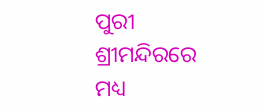ପୁରୀ ଶ୍ରୀମନ୍ଦିରରେ ମଧ୍ୟ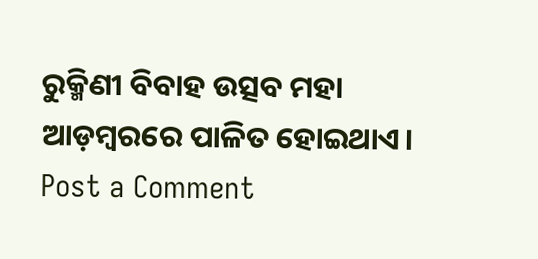ରୁକ୍ମିଣୀ ବିବାହ ଉତ୍ସବ ମହା ଆଡ଼ମ୍ବରରେ ପାଳିତ ହୋଇଥାଏ।
Post a Comment